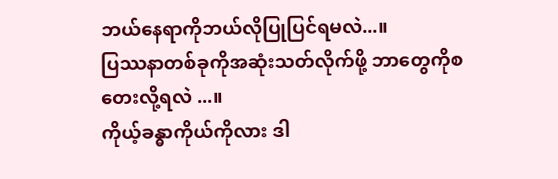ဘယ်နေရာကိုဘယ်လိုပြုပြင်ရမလဲ...။
ပြဿနာတစ်ခုကိုအဆုံးသတ်လိုက်ဖို့ ဘာတွေကိုစတေးလို့ရလဲ ...။
ကိုယ့်ခန္ဓာကိုယ်ကိုလား ဒါ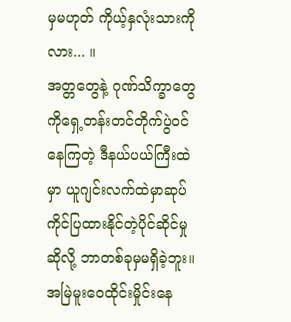မှမဟုတ် ကိုယ့်နှလုံးသားကိုလား... ။
အတ္တတွေနဲ့ ဂုဏ်သိက္ခာတွေကိုရှေ့တန်းတင်တိုက်ပွဲဝင်နေကြတဲ့ ဒီနယ်ပယ်ကြီးထဲမှာ ယူဂျင်းလက်ထဲမှာဆုပ်ကိုင်ပြထားနိုင်တဲ့ပိုင်ဆိုင်မှုဆိုလို့ ဘာတစ်ခုမှမရှိခဲ့ဘူး။ အမြဲမူးဝေထိုင်းမှိုင်းနေ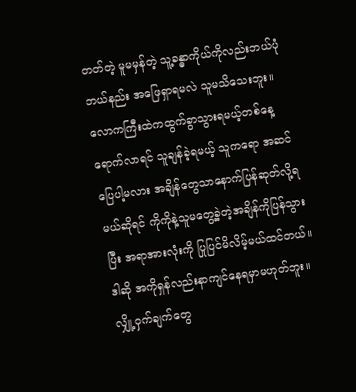တတ်တဲ့ မူမမှန်တဲ့ သူ့ခန္ဓာကိုယ်ကိုလည်းဘယ်ပုံဘယ်နည်း အဖြေရှာရမလဲ သူမသိသေးဘူး။ လောကကြီးထဲကထွက်ခွာသွားရမယ့်တစ်နေ့ရောက်လာရင် သူချန်ခဲ့ရမယ့် သူကရော အဆင်ပြေပါ့မလား အချိန်တွေသာနောက်ပြန်ဆုတ်လို့ရမယ်ဆိုရင် ကိုကိုနဲ့သူမတွေ့ခဲ့တဲ့အချိန်ကိုပြန်သွားပြီး အရာအားလုံးကို ပြုပြင်မိလိမ့်မယ်ထင်တယ်။ ဒါဆို အကိုရှန်လည်းနာကျင်နေရမှာမဟုတ်ဘူး။ လျှို့ဝှက်ချက်တွေ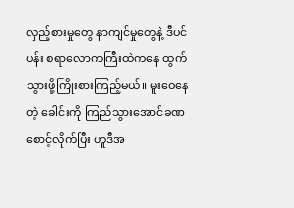လှည့်စားမှုတွေ နာကျင်မှုတွေနဲ့ ဒီပင်ပန်း စရာလောကကြီးထဲကနေ ထွက်သွားဖို့ကြိုးစားကြည့်မယ်။ မူးဝေနေတဲ့ ခေါင်းကို ကြည်သွားအောင်ခဏစောင့်လိုက်ပြီး ဟူဒီအ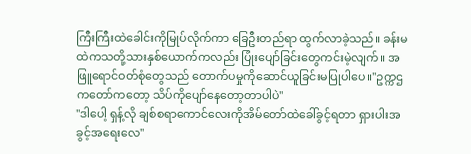ကြီးကြီးထဲခေါင်းကိုမြုပ်လိုက်ကာ ခြေဦးတည်ရာ ထွက်လာခဲ့သည်။ ခန်းမထဲကသတို့သားနှစ်ယောက်ကလည်း ပြုံးပျော်ခြင်းတွေကင်းမဲ့လျက်။ အဖြူရောင်ဝတ်စုံတွေသည် တောက်ပမှုကိုဆောင်ယူခြင်းမပြုပါပေ။"ဥက္ကဌကတော်ကတော့ သိပ်ကိုပျော်နေတော့တာပါပဲ"
"ဒါပေါ့ ရှန့်လို ချစ်စရာကောင်လေးကိုအိမ်တော်ထဲခေါ်ခွင့်ရတာ ရှားပါးအခွင့်အရေးလေ"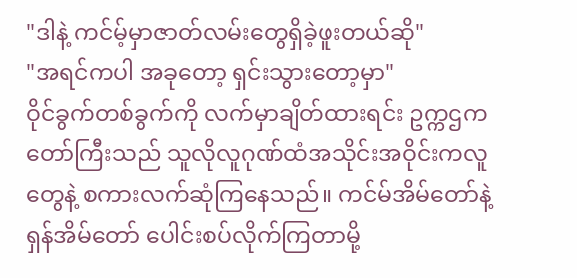"ဒါနဲ့ ကင်မ့်မှာဇာတ်လမ်းတွေရှိခဲ့ဖူးတယ်ဆို"
"အရင်ကပါ အခုတော့ ရှင်းသွားတော့မှာ"
ဝိုင်ခွက်တစ်ခွက်ကို လက်မှာချိတ်ထားရင်း ဥက္ကဌကတော်ကြီးသည် သူလိုလူဂုဏ်ထံအသိုင်းအဝိုင်းကလူတွေနဲ့ စကားလက်ဆုံကြနေသည်။ ကင်မ်အိမ်တော်နဲ့ ရှန်အိမ်တော် ပေါင်းစပ်လိုက်ကြတာမို့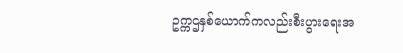ဥက္ကဌနှစ်ယောက်ကလည်းစီးပွားရေးအ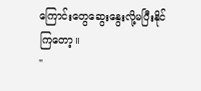ကြောင်းတွေဆွေးနွေးလို့မပြီးနိုင်ကြတော့။
"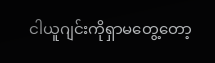ငါယူဂျင်းကိုရှာမတွေ့တော့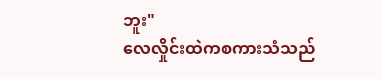ဘူး"
လေလှိုင်းထဲကစကားသံသည်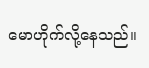မောဟိုက်လို့နေသည်။